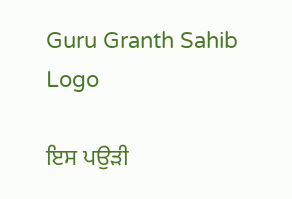Guru Granth Sahib Logo

ਇਸ ਪਉੜੀ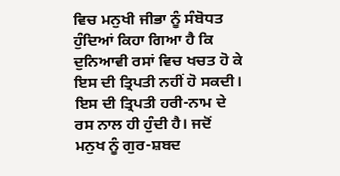ਵਿਚ ਮਨੁਖੀ ਜੀਭਾ ਨੂੰ ਸੰਬੋਧਤ ਹੁੰਦਿਆਂ ਕਿਹਾ ਗਿਆ ਹੈ ਕਿ ਦੁਨਿਆਵੀ ਰਸਾਂ ਵਿਚ ਖਚਤ ਹੋ ਕੇ ਇਸ ਦੀ ਤ੍ਰਿਪਤੀ ਨਹੀਂ ਹੋ ਸਕਦੀ। ਇਸ ਦੀ ਤ੍ਰਿਪਤੀ ਹਰੀ-ਨਾਮ ਦੇ ਰਸ ਨਾਲ ਹੀ ਹੁੰਦੀ ਹੈ। ਜਦੋਂ ਮਨੁਖ ਨੂੰ ਗੁਰ-ਸ਼ਬਦ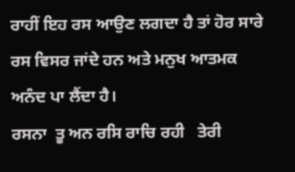ਰਾਹੀਂ ਇਹ ਰਸ ਆਉਣ ਲਗਦਾ ਹੈ ਤਾਂ ਹੋਰ ਸਾਰੇ ਰਸ ਵਿਸਰ ਜਾਂਦੇ ਹਨ ਅਤੇ ਮਨੁਖ ਆਤਮਕ ਅਨੰਦ ਪਾ ਲੈਂਦਾ ਹੈ।
ਰਸਨਾ  ਤੂ ਅਨ ਰਸਿ ਰਾਚਿ ਰਹੀ   ਤੇਰੀ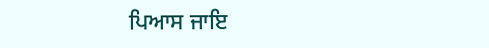ਪਿਆਸ ਜਾਇ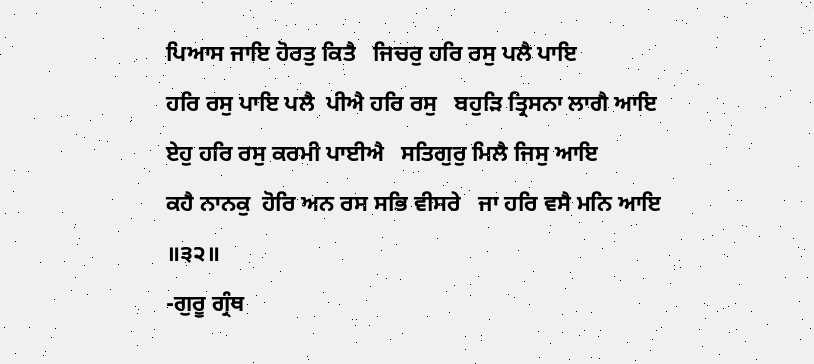ਪਿਆਸ ਜਾਇ ਹੋਰਤੁ ਕਿਤੈ   ਜਿਚਰੁ ਹਰਿ ਰਸੁ ਪਲੈ ਪਾਇ
ਹਰਿ ਰਸੁ ਪਾਇ ਪਲੈ  ਪੀਐ ਹਰਿ ਰਸੁ   ਬਹੁੜਿ ਤ੍ਰਿਸਨਾ ਲਾਗੈ ਆਇ
ਏਹੁ ਹਰਿ ਰਸੁ ਕਰਮੀ ਪਾਈਐ   ਸਤਿਗੁਰੁ ਮਿਲੈ ਜਿਸੁ ਆਇ
ਕਹੈ ਨਾਨਕੁ  ਹੋਰਿ ਅਨ ਰਸ ਸਭਿ ਵੀਸਰੇ   ਜਾ ਹਰਿ ਵਸੈ ਮਨਿ ਆਇ ॥੩੨॥
-ਗੁਰੂ ਗ੍ਰੰਥ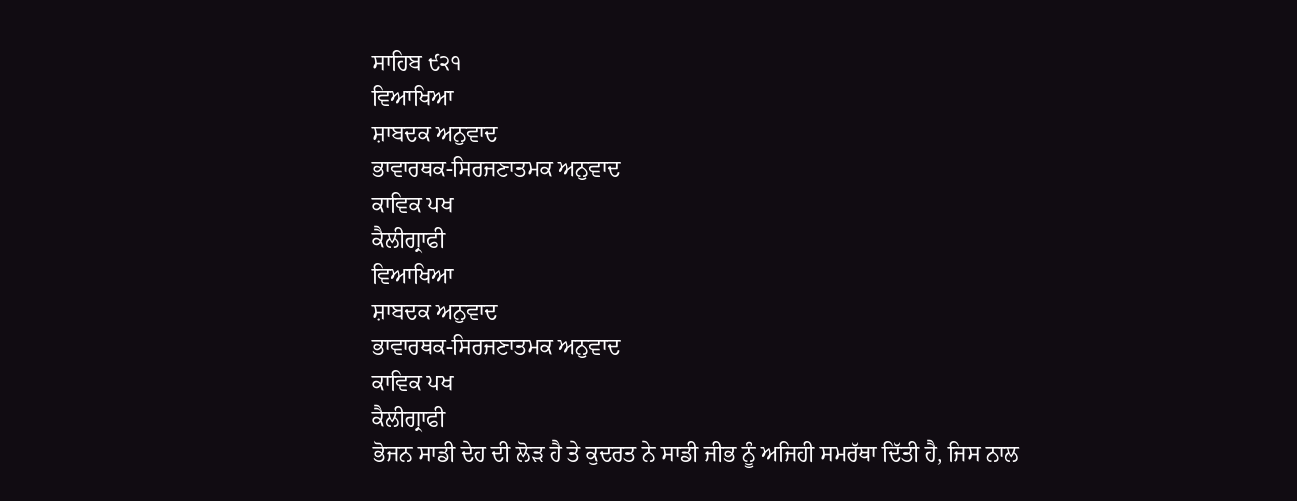ਸਾਹਿਬ ੯੨੧
ਵਿਆਖਿਆ
ਸ਼ਾਬਦਕ ਅਨੁਵਾਦ
ਭਾਵਾਰਥਕ-ਸਿਰਜਣਾਤਮਕ ਅਨੁਵਾਦ
ਕਾਵਿਕ ਪਖ
ਕੈਲੀਗ੍ਰਾਫੀ
ਵਿਆਖਿਆ
ਸ਼ਾਬਦਕ ਅਨੁਵਾਦ
ਭਾਵਾਰਥਕ-ਸਿਰਜਣਾਤਮਕ ਅਨੁਵਾਦ
ਕਾਵਿਕ ਪਖ
ਕੈਲੀਗ੍ਰਾਫੀ
ਭੋਜਨ ਸਾਡੀ ਦੇਹ ਦੀ ਲੋੜ ਹੈ ਤੇ ਕੁਦਰਤ ਨੇ ਸਾਡੀ ਜੀਭ ਨੂੰ ਅਜਿਹੀ ਸਮਰੱਥਾ ਦਿੱਤੀ ਹੈ, ਜਿਸ ਨਾਲ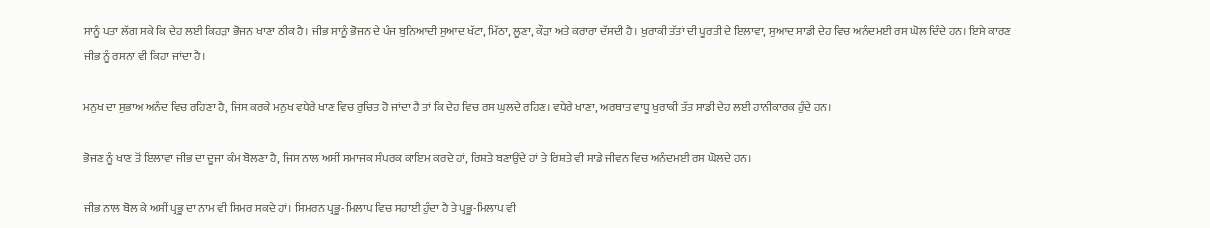ਸਾਨੂੰ ਪਤਾ ਲੱਗ ਸਕੇ ਕਿ ਦੇਹ ਲਈ ਕਿਹੜਾ ਭੋਜਨ ਖਾਣਾ ਠੀਕ ਹੈ। ਜੀਭ ਸਾਨੂੰ ਭੋਜਨ ਦੇ ਪੰਜ ਬੁਨਿਆਦੀ ਸੁਆਦ ਖੱਟਾ, ਮਿੱਠਾ, ਲੂਣਾ, ਕੌੜਾ ਅਤੇ ਕਰਾਰਾ ਦੱਸਦੀ ਹੈ। ਖੁਰਾਕੀ ਤੱਤਾਂ ਦੀ ਪੂਰਤੀ ਦੇ ਇਲਾਵਾ, ਸੁਆਦ ਸਾਡੀ ਦੇਹ ਵਿਚ ਅਨੰਦਮਈ ਰਸ ਘੋਲ ਦਿੰਦੇ ਹਨ। ਇਸੇ ਕਾਰਣ ਜੀਭ ਨੂੰ ਰਸਨਾ ਵੀ ਕਿਹਾ ਜਾਂਦਾ ਹੈ।

ਮਨੁਖ ਦਾ ਸੁਭਾਅ ਅਨੰਦ ਵਿਚ ਰਹਿਣਾ ਹੈ, ਜਿਸ ਕਰਕੇ ਮਨੁਖ ਵਧੇਰੇ ਖਾਣ ਵਿਚ ਰੁਚਿਤ ਹੋ ਜਾਂਦਾ ਹੈ ਤਾਂ ਕਿ ਦੇਹ ਵਿਚ ਰਸ ਘੁਲਦੇ ਰਹਿਣ। ਵਧੇਰੇ ਖਾਣਾ, ਅਰਥਾਤ ਵਾਧੂ ਖੁਰਾਕੀ ਤੱਤ ਸਾਡੀ ਦੇਹ ਲਈ ਹਾਨੀਕਾਰਕ ਹੁੰਦੇ ਹਨ।

ਭੋਜਣ ਨੂੰ ਖਾਣ ਤੋਂ ਇਲਾਵਾ ਜੀਭ ਦਾ ਦੂਜਾ ਕੰਮ ਬੋਲਣਾ ਹੈ, ਜਿਸ ਨਾਲ ਅਸੀਂ ਸਮਾਜਕ ਸੰਪਰਕ ਕਾਇਮ ਕਰਦੇ ਹਾਂ, ਰਿਸ਼ਤੇ ਬਣਾਉਂਦੇ ਹਾਂ ਤੇ ਰਿਸ਼ਤੇ ਵੀ ਸਾਡੇ ਜੀਵਨ ਵਿਚ ਅਨੰਦਮਈ ਰਸ ਘੋਲਦੇ ਹਨ।

ਜੀਭ ਨਾਲ ਬੋਲ ਕੇ ਅਸੀਂ ਪ੍ਰਭੂ ਦਾ ਨਾਮ ਵੀ ਸਿਮਰ ਸਕਦੇ ਹਾਂ। ਸਿਮਰਨ ਪ੍ਰਭੂ-ਮਿਲਾਪ ਵਿਚ ਸਹਾਈ ਹੁੰਦਾ ਹੈ ਤੇ ਪ੍ਰਭੂ-ਮਿਲਾਪ ਵੀ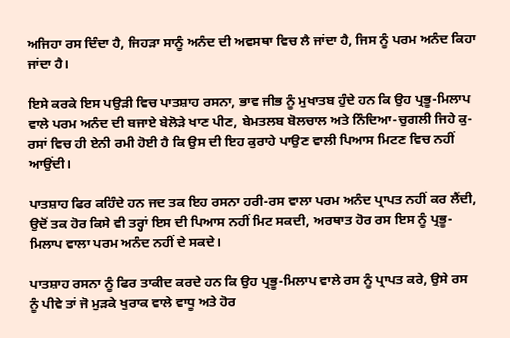ਅਜਿਹਾ ਰਸ ਦਿੰਦਾ ਹੈ, ਜਿਹੜਾ ਸਾਨੂੰ ਅਨੰਦ ਦੀ ਅਵਸਥਾ ਵਿਚ ਲੈ ਜਾਂਦਾ ਹੈ, ਜਿਸ ਨੂੰ ਪਰਮ ਅਨੰਦ ਕਿਹਾ ਜਾਂਦਾ ਹੈ।

ਇਸੇ ਕਰਕੇ ਇਸ ਪਉੜੀ ਵਿਚ ਪਾਤਸ਼ਾਹ ਰਸਨਾ, ਭਾਵ ਜੀਭ ਨੂੰ ਮੁਖਾਤਬ ਹੁੰਦੇ ਹਨ ਕਿ ਉਹ ਪ੍ਰਭੂ-ਮਿਲਾਪ ਵਾਲੇ ਪਰਮ ਅਨੰਦ ਦੀ ਬਜਾਏ ਬੇਲੋੜੇ ਖਾਣ ਪੀਣ, ਬੇਮਤਲਬ ਬੋਲਚਾਲ ਅਤੇ ਨਿੰਦਿਆ-ਚੁਗਲੀ ਜਿਹੇ ਕੁ-ਰਸਾਂ ਵਿਚ ਹੀ ਏਨੀ ਰਮੀ ਹੋਈ ਹੈ ਕਿ ਉਸ ਦੀ ਇਹ ਕੁਰਾਹੇ ਪਾਉਣ ਵਾਲੀ ਪਿਆਸ ਮਿਟਣ ਵਿਚ ਨਹੀਂ ਆਉਂਦੀ।

ਪਾਤਸ਼ਾਹ ਫਿਰ ਕਹਿੰਦੇ ਹਨ ਜਦ ਤਕ ਇਹ ਰਸਨਾ ਹਰੀ-ਰਸ ਵਾਲਾ ਪਰਮ ਅਨੰਦ ਪ੍ਰਾਪਤ ਨਹੀਂ ਕਰ ਲੈਂਦੀ, ਉਦੋਂ ਤਕ ਹੋਰ ਕਿਸੇ ਵੀ ਤਰ੍ਹਾਂ ਇਸ ਦੀ ਪਿਆਸ ਨਹੀਂ ਮਿਟ ਸਕਦੀ, ਅਰਥਾਤ ਹੋਰ ਰਸ ਇਸ ਨੂੰ ਪ੍ਰਭੂ-ਮਿਲਾਪ ਵਾਲਾ ਪਰਮ ਅਨੰਦ ਨਹੀਂ ਦੇ ਸਕਦੇ।

ਪਾਤਸ਼ਾਹ ਰਸਨਾ ਨੂੰ ਫਿਰ ਤਾਕੀਦ ਕਰਦੇ ਹਨ ਕਿ ਉਹ ਪ੍ਰਭੂ-ਮਿਲਾਪ ਵਾਲੇ ਰਸ ਨੂੰ ਪ੍ਰਾਪਤ ਕਰੇ, ਉਸੇ ਰਸ ਨੂੰ ਪੀਵੇ ਤਾਂ ਜੋ ਮੁੜਕੇ ਖੁਰਾਕ ਵਾਲੇ ਵਾਧੂ ਅਤੇ ਹੋਰ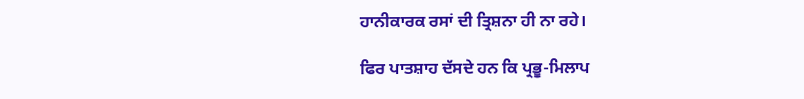ਹਾਨੀਕਾਰਕ ਰਸਾਂ ਦੀ ਤ੍ਰਿਸ਼ਨਾ ਹੀ ਨਾ ਰਹੇ।

ਫਿਰ ਪਾਤਸ਼ਾਹ ਦੱਸਦੇ ਹਨ ਕਿ ਪ੍ਰਭੂ-ਮਿਲਾਪ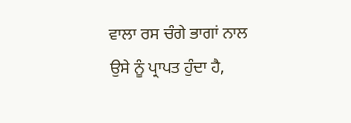ਵਾਲਾ ਰਸ ਚੰਗੇ ਭਾਗਾਂ ਨਾਲ ਉਸੇ ਨੂੰ ਪ੍ਰਾਪਤ ਹੁੰਦਾ ਹੈ,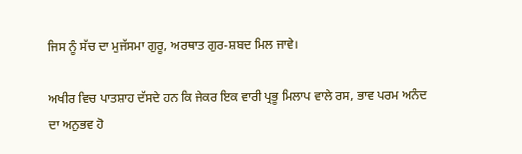ਜਿਸ ਨੂੰ ਸੱਚ ਦਾ ਮੁਜੱਸਮਾ ਗੁਰੂ, ਅਰਥਾਤ ਗੁਰ-ਸ਼ਬਦ ਮਿਲ ਜਾਵੇ।

ਅਖੀਰ ਵਿਚ ਪਾਤਸ਼ਾਹ ਦੱਸਦੇ ਹਨ ਕਿ ਜੇਕਰ ਇਕ ਵਾਰੀ ਪ੍ਰਭੂ ਮਿਲਾਪ ਵਾਲੇ ਰਸ, ਭਾਵ ਪਰਮ ਅਨੰਦ ਦਾ ਅਨੁਭਵ ਹੋ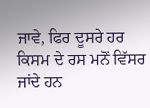ਜਾਵੇ, ਫਿਰ ਦੂਸਰੇ ਹਰ ਕਿਸਮ ਦੇ ਰਸ ਮਨੋਂ ਵਿੱਸਰ ਜਾਂਦੇ ਹਨ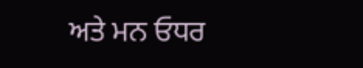ਅਤੇ ਮਨ ਓਧਰ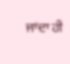ਜਾਂਦਾ ਹੀ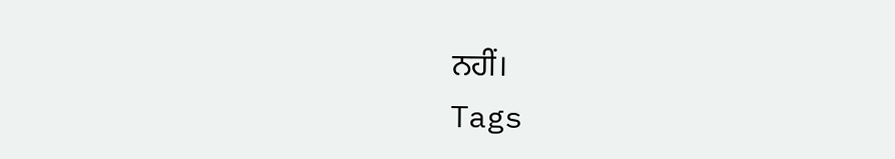ਨਹੀਂ।
Tags